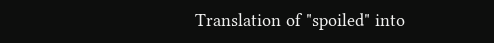Translation of "spoiled" into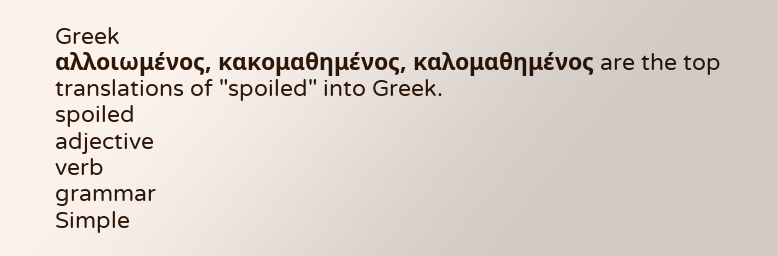Greek
αλλοιωμένος, κακομαθημένος, καλομαθημένος are the top translations of "spoiled" into Greek.
spoiled
adjective
verb
grammar
Simple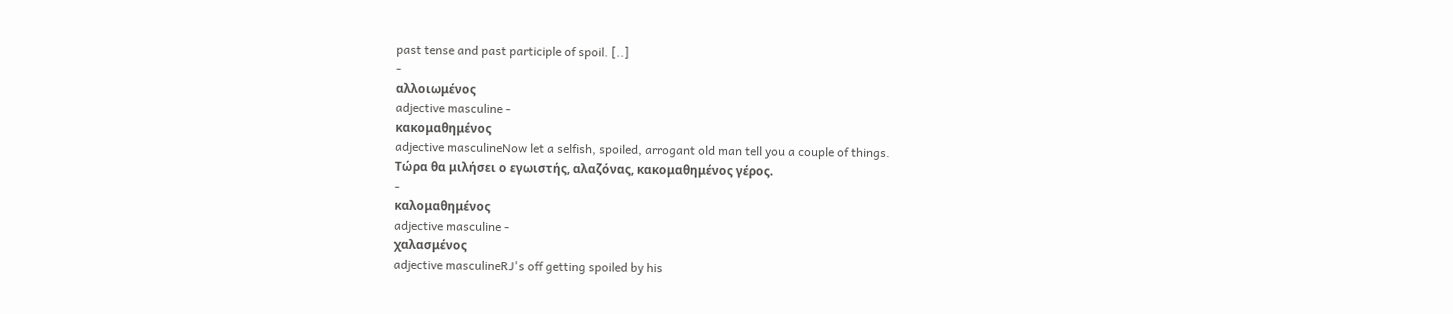past tense and past participle of spoil. [..]
-
αλλοιωμένος
adjective masculine -
κακομαθημένος
adjective masculineNow let a selfish, spoiled, arrogant old man tell you a couple of things.
Τώρα θα μιλήσει ο εγωιστής, αλαζόνας, κακομαθημένος γέρος.
-
καλομαθημένος
adjective masculine -
χαλασμένος
adjective masculineRJ's off getting spoiled by his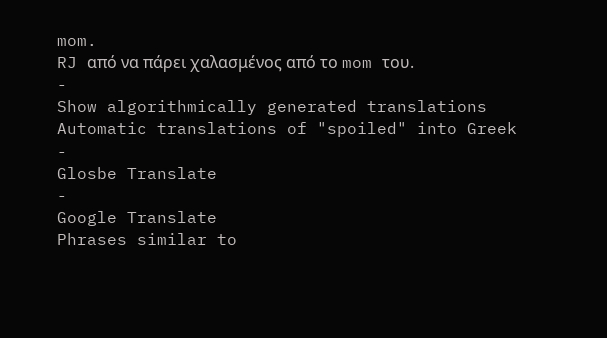mom.
RJ από να πάρει χαλασμένος από το mom του.
-
Show algorithmically generated translations
Automatic translations of "spoiled" into Greek
-
Glosbe Translate
-
Google Translate
Phrases similar to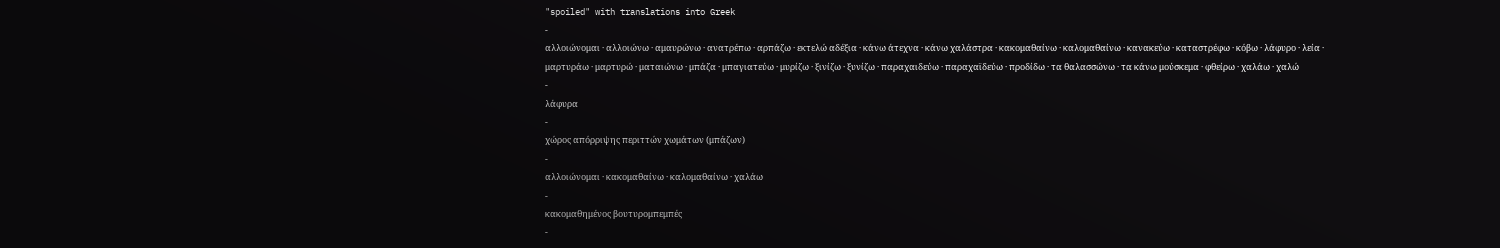"spoiled" with translations into Greek
-
αλλοιώνομαι · αλλοιώνω · αμαυρώνω · ανατρέπω · αρπάζω · εκτελώ αδέξια · κάνω άτεχνα · κάνω χαλάστρα · κακομαθαίνω · καλομαθαίνω · κανακεύω · καταστρέφω · κόβω · λάφυρο · λεία · μαρτυράω · μαρτυρώ · ματαιώνω · μπάζα · μπαγιατεύω · μυρίζω · ξινίζω · ξυνίζω · παραχαιδεύω · παραχαϊδεύω · προδίδω · τα θαλασσώνω · τα κάνω μούσκεμα · φθείρω · χαλάω · χαλώ
-
λάφυρα
-
χώρος απόρριψης περιττών χωμάτων (μπάζων)
-
αλλοιώνομαι · κακομαθαίνω · καλομαθαίνω · χαλάω
-
κακομαθημένος βουτυρομπεμπές
-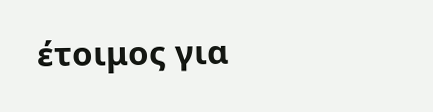έτοιμος για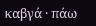καβγά · πάω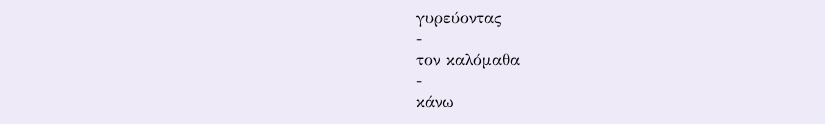γυρεύοντας
-
τον καλόμαθα
-
κάνω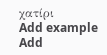χατίρι
Add example
Add